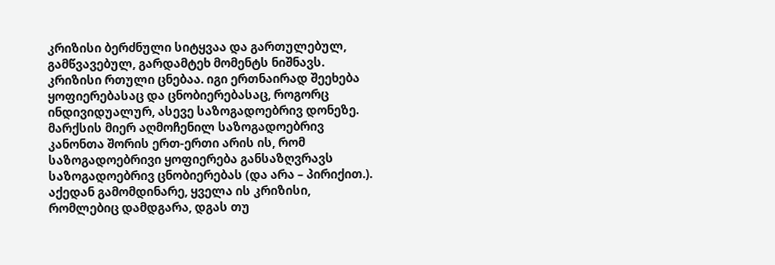კრიზისი ბერძნული სიტყვაა და გართულებულ, გამწვავებულ, გარდამტეხ მომენტს ნიშნავს. კრიზისი რთული ცნებაა. იგი ერთნაირად შეეხება ყოფიერებასაც და ცნობიერებასაც, როგორც ინდივიდუალურ, ასევე საზოგადოებრივ დონეზე. მარქსის მიერ აღმოჩენილ საზოგადოებრივ კანონთა შორის ერთ-ერთი არის ის, რომ საზოგადოებრივი ყოფიერება განსაზღვრავს საზოგადოებრივ ცნობიერებას (და არა – პირიქით.). აქედან გამომდინარე, ყველა ის კრიზისი, რომლებიც დამდგარა, დგას თუ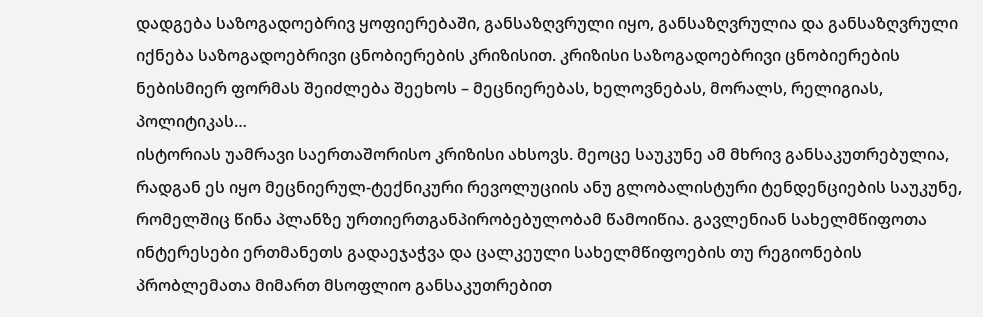დადგება საზოგადოებრივ ყოფიერებაში, განსაზღვრული იყო, განსაზღვრულია და განსაზღვრული იქნება საზოგადოებრივი ცნობიერების კრიზისით. კრიზისი საზოგადოებრივი ცნობიერების ნებისმიერ ფორმას შეიძლება შეეხოს – მეცნიერებას, ხელოვნებას, მორალს, რელიგიას, პოლიტიკას…
ისტორიას უამრავი საერთაშორისო კრიზისი ახსოვს. მეოცე საუკუნე ამ მხრივ განსაკუთრებულია, რადგან ეს იყო მეცნიერულ-ტექნიკური რევოლუციის ანუ გლობალისტური ტენდენციების საუკუნე, რომელშიც წინა პლანზე ურთიერთგანპირობებულობამ წამოიწია. გავლენიან სახელმწიფოთა ინტერესები ერთმანეთს გადაეჯაჭვა და ცალკეული სახელმწიფოების თუ რეგიონების პრობლემათა მიმართ მსოფლიო განსაკუთრებით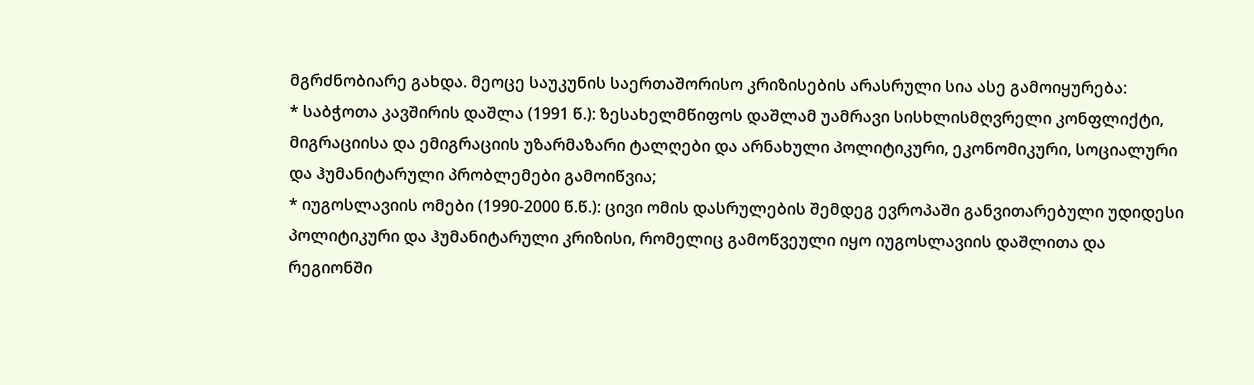მგრძნობიარე გახდა. მეოცე საუკუნის საერთაშორისო კრიზისების არასრული სია ასე გამოიყურება:
* საბჭოთა კავშირის დაშლა (1991 წ.): ზესახელმწიფოს დაშლამ უამრავი სისხლისმღვრელი კონფლიქტი, მიგრაციისა და ემიგრაციის უზარმაზარი ტალღები და არნახული პოლიტიკური, ეკონომიკური, სოციალური და ჰუმანიტარული პრობლემები გამოიწვია;
* იუგოსლავიის ომები (1990-2000 წ.წ.): ცივი ომის დასრულების შემდეგ ევროპაში განვითარებული უდიდესი პოლიტიკური და ჰუმანიტარული კრიზისი, რომელიც გამოწვეული იყო იუგოსლავიის დაშლითა და რეგიონში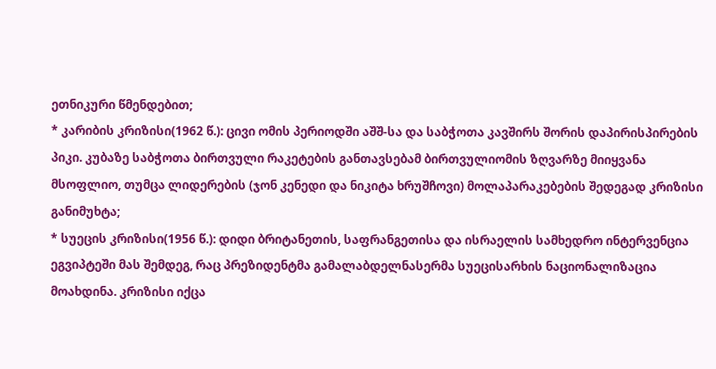ეთნიკური წმენდებით;
* კარიბის კრიზისი(1962 წ.): ცივი ომის პერიოდში აშშ-სა და საბჭოთა კავშირს შორის დაპირისპირების პიკი. კუბაზე საბჭოთა ბირთვული რაკეტების განთავსებამ ბირთვულიომის ზღვარზე მიიყვანა მსოფლიო, თუმცა ლიდერების (ჯონ კენედი და ნიკიტა ხრუშჩოვი) მოლაპარაკებების შედეგად კრიზისი განიმუხტა;
* სუეცის კრიზისი(1956 წ.): დიდი ბრიტანეთის, საფრანგეთისა და ისრაელის სამხედრო ინტერვენცია ეგვიპტეში მას შემდეგ, რაც პრეზიდენტმა გამალაბდელნასერმა სუეცისარხის ნაციონალიზაცია მოახდინა. კრიზისი იქცა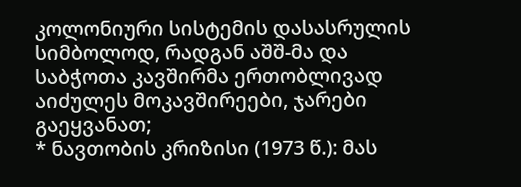კოლონიური სისტემის დასასრულის სიმბოლოდ, რადგან აშშ-მა და საბჭოთა კავშირმა ერთობლივად აიძულეს მოკავშირეები, ჯარები გაეყვანათ;
* ნავთობის კრიზისი (1973 წ.): მას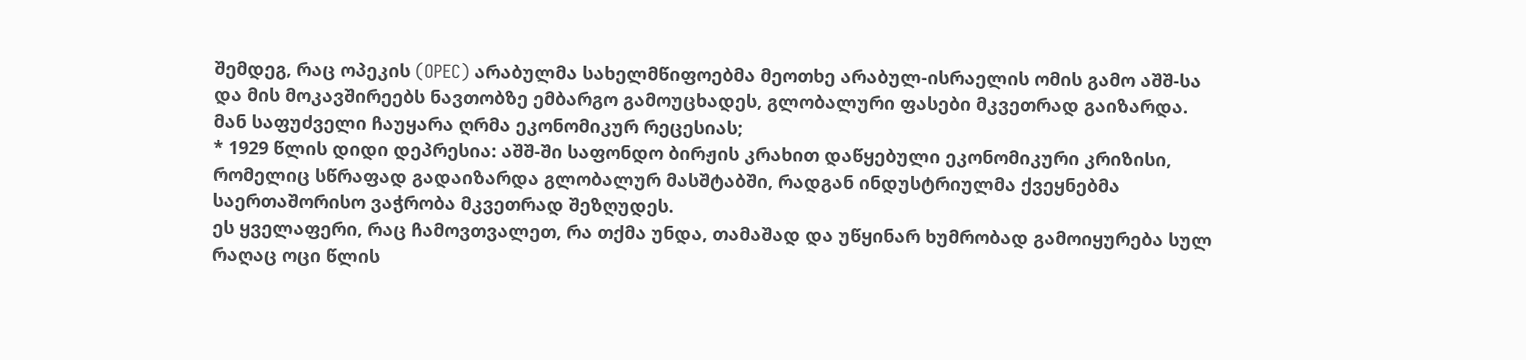შემდეგ, რაც ოპეკის (OPEC) არაბულმა სახელმწიფოებმა მეოთხე არაბულ-ისრაელის ომის გამო აშშ-სა და მის მოკავშირეებს ნავთობზე ემბარგო გამოუცხადეს, გლობალური ფასები მკვეთრად გაიზარდა. მან საფუძველი ჩაუყარა ღრმა ეკონომიკურ რეცესიას;
* 1929 წლის დიდი დეპრესია: აშშ-ში საფონდო ბირჟის კრახით დაწყებული ეკონომიკური კრიზისი, რომელიც სწრაფად გადაიზარდა გლობალურ მასშტაბში, რადგან ინდუსტრიულმა ქვეყნებმა საერთაშორისო ვაჭრობა მკვეთრად შეზღუდეს.
ეს ყველაფერი, რაც ჩამოვთვალეთ, რა თქმა უნდა, თამაშად და უწყინარ ხუმრობად გამოიყურება სულ რაღაც ოცი წლის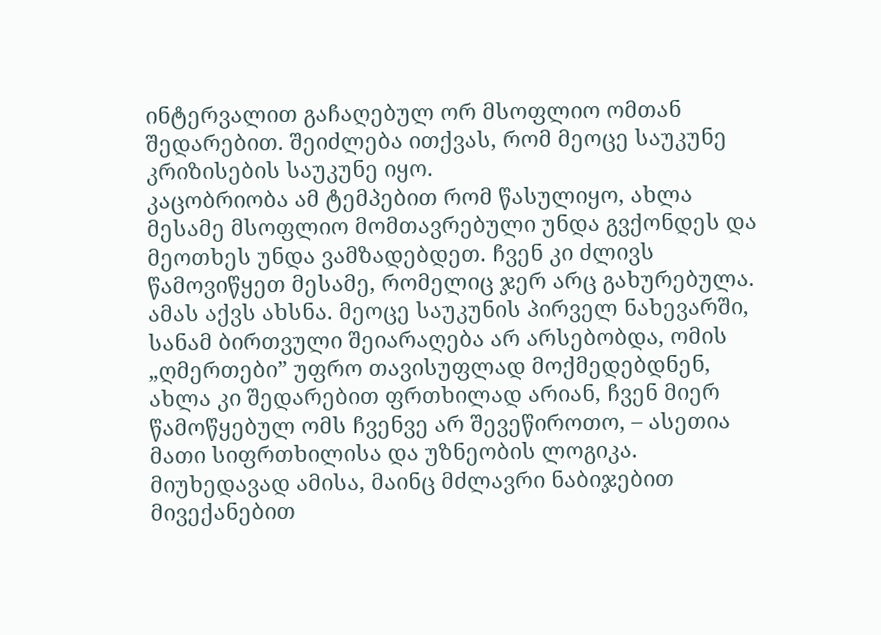ინტერვალით გაჩაღებულ ორ მსოფლიო ომთან შედარებით. შეიძლება ითქვას, რომ მეოცე საუკუნე კრიზისების საუკუნე იყო.
კაცობრიობა ამ ტემპებით რომ წასულიყო, ახლა მესამე მსოფლიო მომთავრებული უნდა გვქონდეს და მეოთხეს უნდა ვამზადებდეთ. ჩვენ კი ძლივს წამოვიწყეთ მესამე, რომელიც ჯერ არც გახურებულა. ამას აქვს ახსნა. მეოცე საუკუნის პირველ ნახევარში, სანამ ბირთვული შეიარაღება არ არსებობდა, ომის „ღმერთები” უფრო თავისუფლად მოქმედებდნენ, ახლა კი შედარებით ფრთხილად არიან, ჩვენ მიერ წამოწყებულ ომს ჩვენვე არ შევეწიროთო, – ასეთია მათი სიფრთხილისა და უზნეობის ლოგიკა. მიუხედავად ამისა, მაინც მძლავრი ნაბიჯებით მივექანებით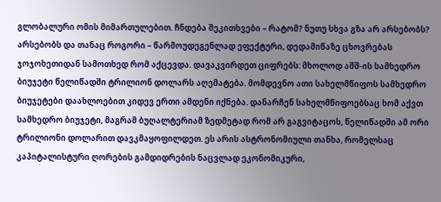გლობალური ომის მიმართულებით. ჩნდება შეკითხვები – რატომ? ნუთუ სხვა გზა არ არსებობს? არსებობს და თანაც როგორი – წარმოუდეგენლად ეფექტური, დედამიწაზე ცხოვრებას ჯოჯოხეთიდან სამოთხედ რომ აქცევდა. დავაკვირდეთ ციფრებს: მხოლოდ აშშ-ის სამხედრო ბიუჯეტი წელიწადში ტრილიონ დოლარს აღემატება. მომდევნო ათი სახელმწიფოს სამხედრო ბიუჯეტები დაახლოებით კიდევ ერთი ამდენი იქნება. დანარჩენ სახელმწიფოებსაც ხომ აქვთ სამხედრო ბიუჯეტი, მაგრამ ბუღალტერიამ ზედმეტად რომ არ გაგვიტაცოს, წელიწადში ამ ორი ტრილიონი დოლარით დავკმაყოფილდეთ. ეს არის ასტრონომიული თანხა, რომელსაც კაპიტალისტური ღორების გამდიდრების ნაცვლად ეკონომიკური,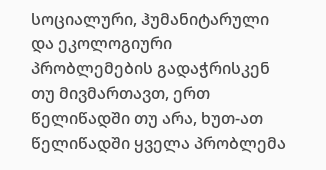სოციალური, ჰუმანიტარული და ეკოლოგიური პრობლემების გადაჭრისკენ თუ მივმართავთ, ერთ წელიწადში თუ არა, ხუთ-ათ წელიწადში ყველა პრობლემა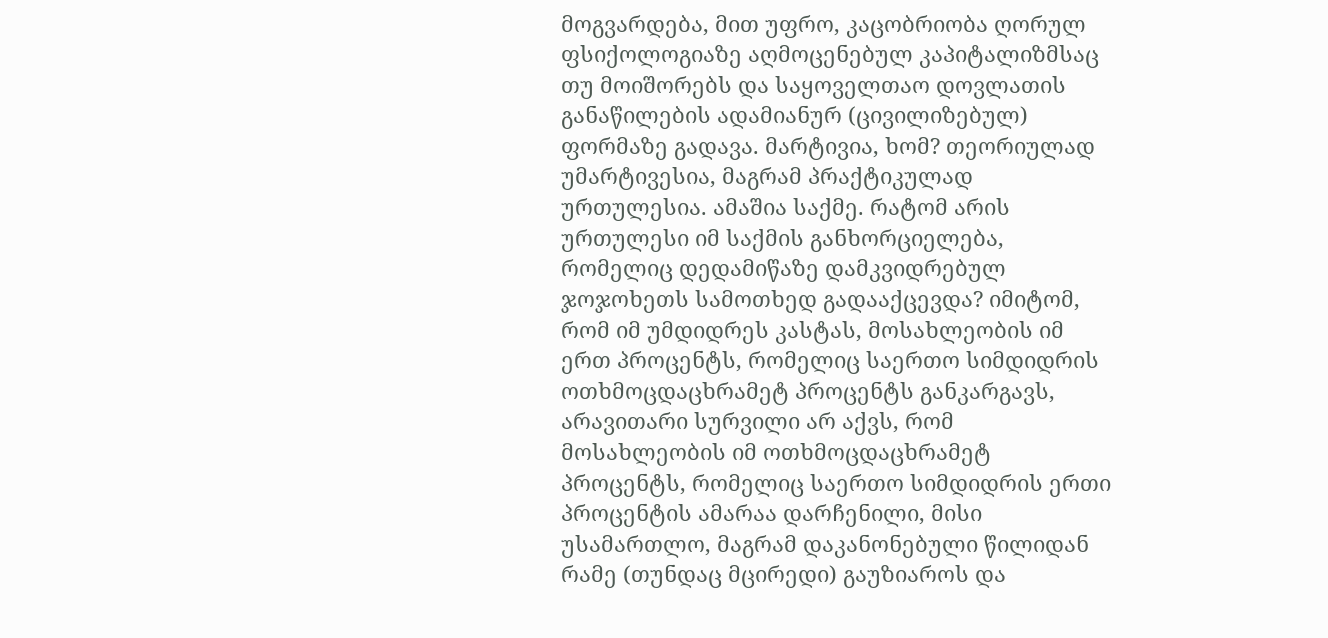მოგვარდება, მით უფრო, კაცობრიობა ღორულ ფსიქოლოგიაზე აღმოცენებულ კაპიტალიზმსაც თუ მოიშორებს და საყოველთაო დოვლათის განაწილების ადამიანურ (ცივილიზებულ) ფორმაზე გადავა. მარტივია, ხომ? თეორიულად უმარტივესია, მაგრამ პრაქტიკულად ურთულესია. ამაშია საქმე. რატომ არის ურთულესი იმ საქმის განხორციელება, რომელიც დედამიწაზე დამკვიდრებულ ჯოჯოხეთს სამოთხედ გადააქცევდა? იმიტომ, რომ იმ უმდიდრეს კასტას, მოსახლეობის იმ ერთ პროცენტს, რომელიც საერთო სიმდიდრის ოთხმოცდაცხრამეტ პროცენტს განკარგავს, არავითარი სურვილი არ აქვს, რომ მოსახლეობის იმ ოთხმოცდაცხრამეტ პროცენტს, რომელიც საერთო სიმდიდრის ერთი პროცენტის ამარაა დარჩენილი, მისი უსამართლო, მაგრამ დაკანონებული წილიდან რამე (თუნდაც მცირედი) გაუზიაროს და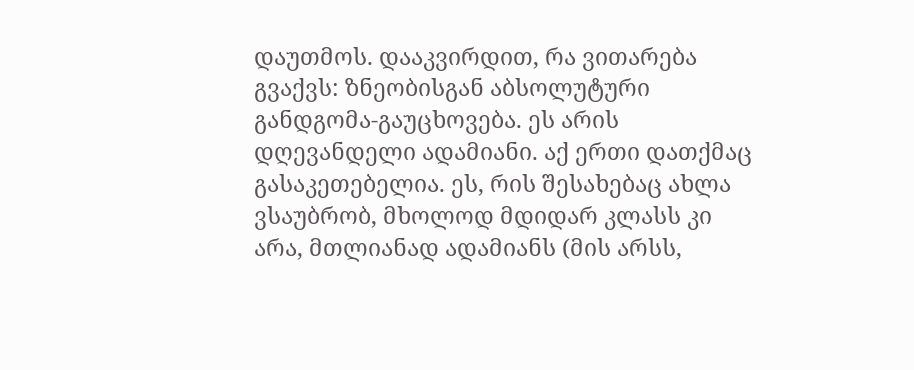დაუთმოს. დააკვირდით, რა ვითარება გვაქვს: ზნეობისგან აბსოლუტური განდგომა-გაუცხოვება. ეს არის დღევანდელი ადამიანი. აქ ერთი დათქმაც გასაკეთებელია. ეს, რის შესახებაც ახლა ვსაუბრობ, მხოლოდ მდიდარ კლასს კი არა, მთლიანად ადამიანს (მის არსს,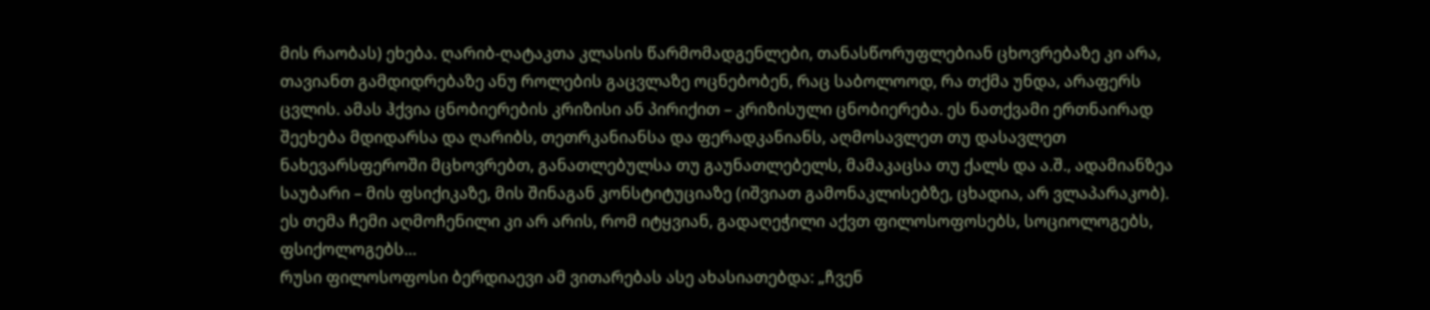მის რაობას) ეხება. ღარიბ-ღატაკთა კლასის წარმომადგენლები, თანასწორუფლებიან ცხოვრებაზე კი არა, თავიანთ გამდიდრებაზე ანუ როლების გაცვლაზე ოცნებობენ, რაც საბოლოოდ, რა თქმა უნდა, არაფერს ცვლის. ამას ჰქვია ცნობიერების კრიზისი ან პირიქით – კრიზისული ცნობიერება. ეს ნათქვამი ერთნაირად შეეხება მდიდარსა და ღარიბს, თეთრკანიანსა და ფერადკანიანს, აღმოსავლეთ თუ დასავლეთ ნახევარსფეროში მცხოვრებთ, განათლებულსა თუ გაუნათლებელს, მამაკაცსა თუ ქალს და ა.შ., ადამიანზეა საუბარი – მის ფსიქიკაზე, მის შინაგან კონსტიტუციაზე (იშვიათ გამონაკლისებზე, ცხადია, არ ვლაპარაკობ).
ეს თემა ჩემი აღმოჩენილი კი არ არის, რომ იტყვიან, გადაღეჭილი აქვთ ფილოსოფოსებს, სოციოლოგებს, ფსიქოლოგებს…
რუსი ფილოსოფოსი ბერდიაევი ამ ვითარებას ასე ახასიათებდა: „ჩვენ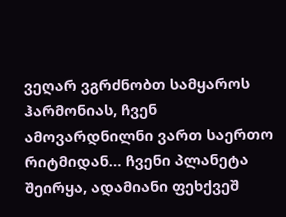ვეღარ ვგრძნობთ სამყაროს ჰარმონიას, ჩვენ ამოვარდნილნი ვართ საერთო რიტმიდან… ჩვენი პლანეტა შეირყა, ადამიანი ფეხქვეშ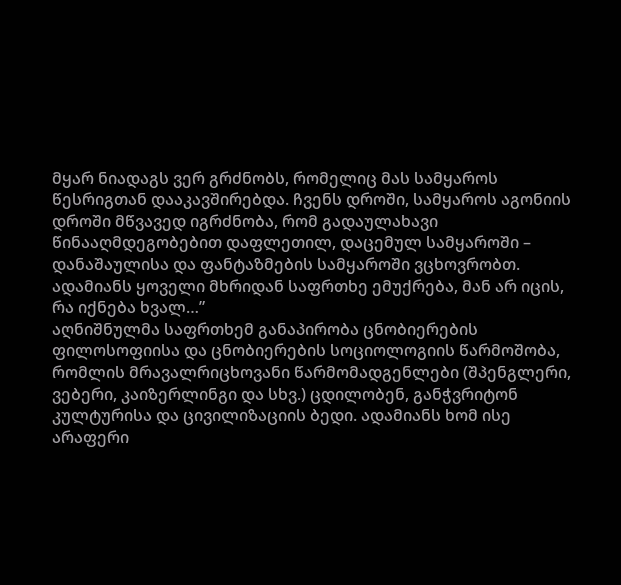მყარ ნიადაგს ვერ გრძნობს, რომელიც მას სამყაროს წესრიგთან დააკავშირებდა. ჩვენს დროში, სამყაროს აგონიის დროში მწვავედ იგრძნობა, რომ გადაულახავი წინააღმდეგობებით დაფლეთილ, დაცემულ სამყაროში – დანაშაულისა და ფანტაზმების სამყაროში ვცხოვრობთ. ადამიანს ყოველი მხრიდან საფრთხე ემუქრება, მან არ იცის, რა იქნება ხვალ…”
აღნიშნულმა საფრთხემ განაპირობა ცნობიერების ფილოსოფიისა და ცნობიერების სოციოლოგიის წარმოშობა, რომლის მრავალრიცხოვანი წარმომადგენლები (შპენგლერი, ვებერი, კაიზერლინგი და სხვ.) ცდილობენ, განჭვრიტონ კულტურისა და ცივილიზაციის ბედი. ადამიანს ხომ ისე არაფერი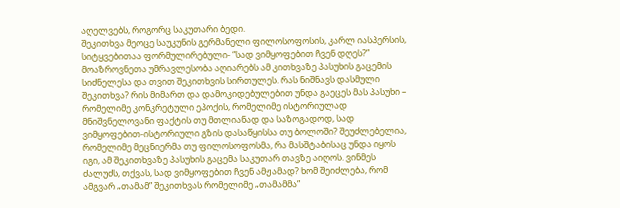აღელვებს, როგორც საკუთარი ბედი.
შეკითხვა მეოცე საუკუნის გერმანელი ფილოსოფოსის, კარლ იასპერსის, სიტყვებითაა ფორმულირებული- “სად ვიმყოფებით ჩვენ დღეს?” მოაზროვნეთა უმრავლესობა აღიარებს ამ კითხვაზე პასუხის გაცემის სიძნელესა და თვით შეკითხვის სირთულეს. რას ნიშნავს დასმული შეკითხვა? რის მიმართ და დამოკიდებულებით უნდა გაეცეს მას პასუხი – რომელიმე კონკრეტული ეპოქის, რომელიმე ისტორიულად მნიშვნელოვანი ფაქტის თუ მთლიანად და საზოგადოდ, სად ვიმყოფებით-ისტორიული გზის დასაწყისსა თუ ბოლოში? შეუძლებელია, რომელიმე მეცნიერმა თუ ფილოსოფოსმა, რა მასშტაბისაც უნდა იყოს იგი, ამ შეკითხვაზე პასუხის გაცემა საკუთარ თავზე აიღოს. ვინმეს ძალუძს, თქვას, სად ვიმყოფებით ჩვენ ამჟამად? ხომ შეიძლება, რომ ამგვარ „თამამ” შეკითხვას რომელიმე „თამამმა”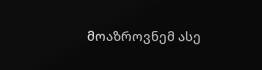მოაზროვნემ ასე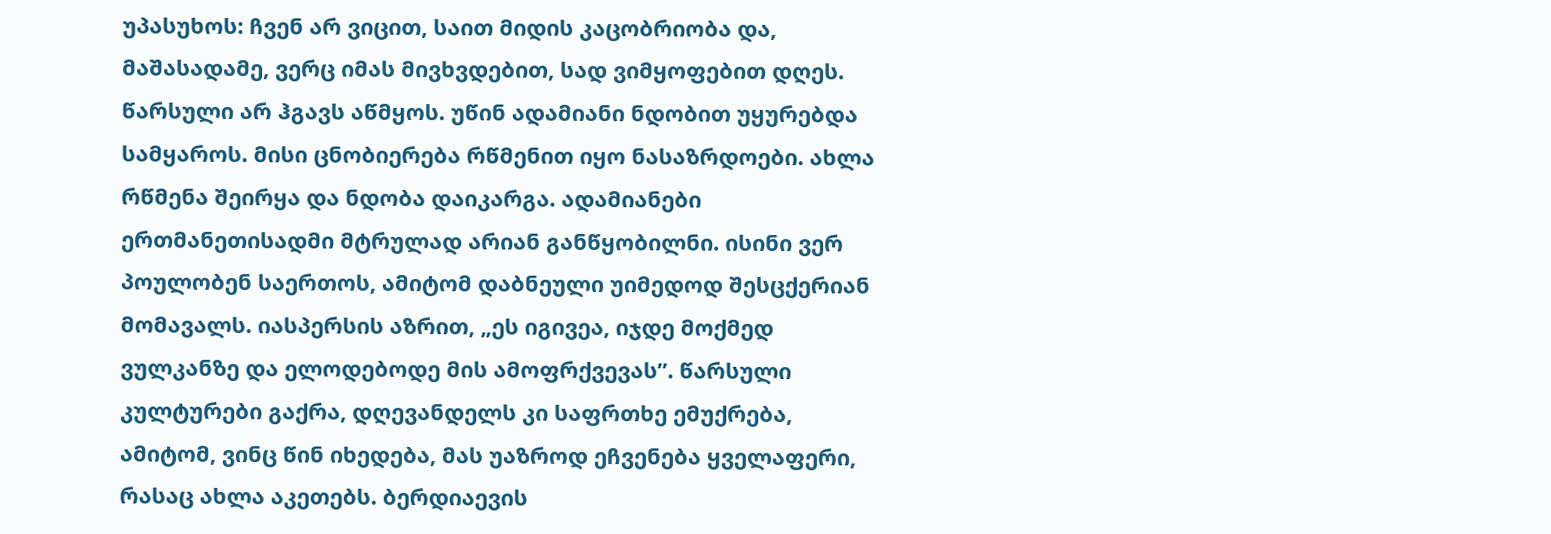უპასუხოს: ჩვენ არ ვიცით, საით მიდის კაცობრიობა და, მაშასადამე, ვერც იმას მივხვდებით, სად ვიმყოფებით დღეს. წარსული არ ჰგავს აწმყოს. უწინ ადამიანი ნდობით უყურებდა სამყაროს. მისი ცნობიერება რწმენით იყო ნასაზრდოები. ახლა რწმენა შეირყა და ნდობა დაიკარგა. ადამიანები ერთმანეთისადმი მტრულად არიან განწყობილნი. ისინი ვერ პოულობენ საერთოს, ამიტომ დაბნეული უიმედოდ შესცქერიან მომავალს. იასპერსის აზრით, „ეს იგივეა, იჯდე მოქმედ ვულკანზე და ელოდებოდე მის ამოფრქვევას”. წარსული კულტურები გაქრა, დღევანდელს კი საფრთხე ემუქრება, ამიტომ, ვინც წინ იხედება, მას უაზროდ ეჩვენება ყველაფერი, რასაც ახლა აკეთებს. ბერდიაევის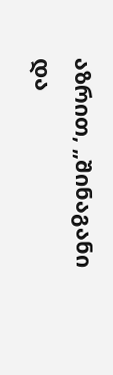აზრით, „შინაგანი და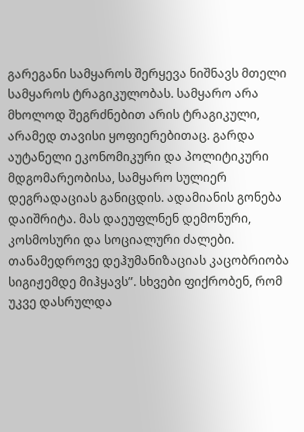გარეგანი სამყაროს შერყევა ნიშნავს მთელი სამყაროს ტრაგიკულობას. სამყარო არა მხოლოდ შეგრძნებით არის ტრაგიკული, არამედ თავისი ყოფიერებითაც. გარდა აუტანელი ეკონომიკური და პოლიტიკური მდგომარეობისა, სამყარო სულიერ დეგრადაციას განიცდის. ადამიანის გონება დაიშრიტა. მას დაეუფლნენ დემონური, კოსმოსური და სოციალური ძალები. თანამედროვე დეჰუმანიზაციას კაცობრიობა სიგიჟემდე მიჰყავს”. სხვები ფიქრობენ, რომ უკვე დასრულდა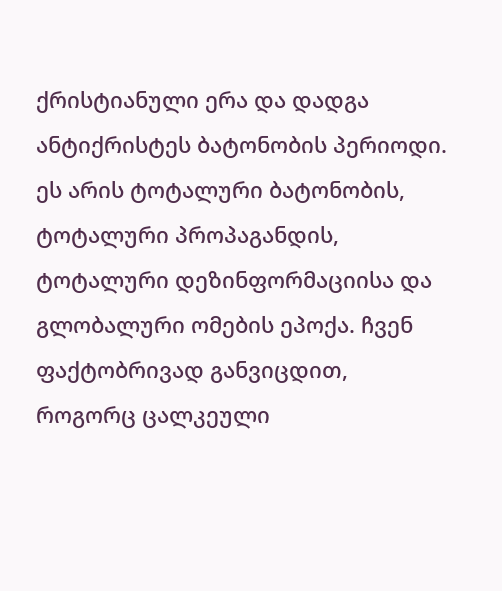ქრისტიანული ერა და დადგა ანტიქრისტეს ბატონობის პერიოდი. ეს არის ტოტალური ბატონობის, ტოტალური პროპაგანდის, ტოტალური დეზინფორმაციისა და გლობალური ომების ეპოქა. ჩვენ ფაქტობრივად განვიცდით, როგორც ცალკეული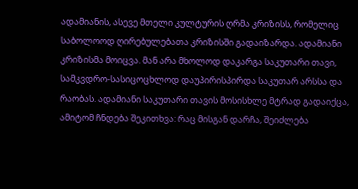ადამიანის, ასევე მთელი კულტურის ღრმა კრიზისს, რომელიც საბოლოოდ ღირებულებათა კრიზისში გადაიზარდა. ადამიანი კრიზისმა მოიცვა. მან არა მხოლოდ დაკარგა საკუთარი თავი, სამკვდრო-სასიცოცხლოდ დაუპირისპირდა საკუთარ არსსა და რაობას. ადამიანი საკუთარი თავის მოსისხლე მტრად გადაიქცა, ამიტომ ჩნდება შეკითხვა: რაც მისგან დარჩა, შეიძლება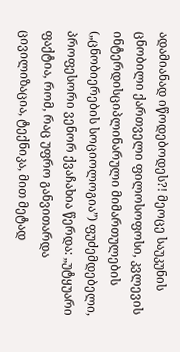ადამიანად იწოდებოდეს?! მეოცე საუკუნის ცნობილი ქართველი ფილოსოფოსი, კვლევის ინტერდისციპლინარული მიმართულების („ცნობიერების სოციოლოგია”) ფუძემდებელი, პროფესორი ვენორ ქვაჩახია წერდა: „უტყუარი ფაქტია, რომ, რაც უფრო განვითარდა ცივილიზაცია, ტექნიკა, მით მეტად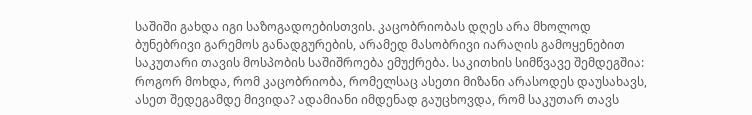საშიში გახდა იგი საზოგადოებისთვის. კაცობრიობას დღეს არა მხოლოდ ბუნებრივი გარემოს განადგურების, არამედ მასობრივი იარაღის გამოყენებით საკუთარი თავის მოსპობის საშიშროება ემუქრება. საკითხის სიმწვავე შემდეგშია: როგორ მოხდა, რომ კაცობრიობა, რომელსაც ასეთი მიზანი არასოდეს დაუსახავს, ასეთ შედეგამდე მივიდა? ადამიანი იმდენად გაუცხოვდა, რომ საკუთარ თავს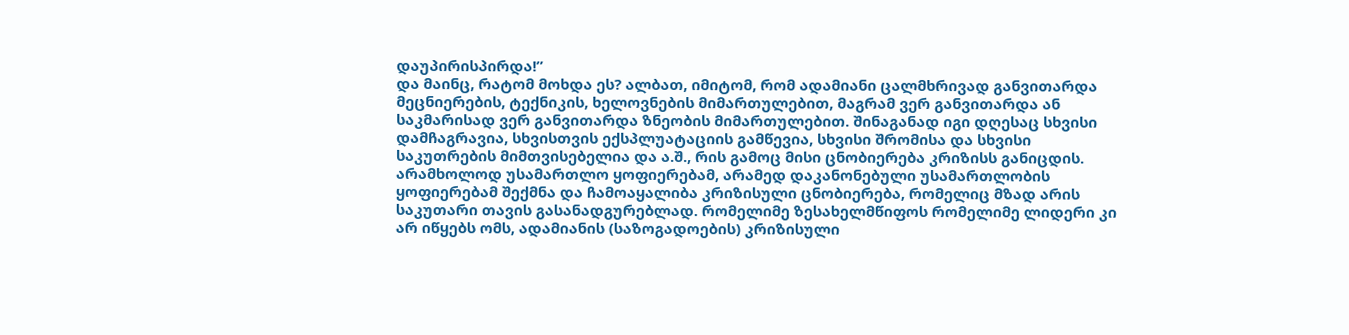დაუპირისპირდა!”
და მაინც, რატომ მოხდა ეს? ალბათ, იმიტომ, რომ ადამიანი ცალმხრივად განვითარდა მეცნიერების, ტექნიკის, ხელოვნების მიმართულებით, მაგრამ ვერ განვითარდა ან საკმარისად ვერ განვითარდა ზნეობის მიმართულებით. შინაგანად იგი დღესაც სხვისი დამჩაგრავია, სხვისთვის ექსპლუატაციის გამწევია, სხვისი შრომისა და სხვისი საკუთრების მიმთვისებელია და ა.შ., რის გამოც მისი ცნობიერება კრიზისს განიცდის. არამხოლოდ უსამართლო ყოფიერებამ, არამედ დაკანონებული უსამართლობის ყოფიერებამ შექმნა და ჩამოაყალიბა კრიზისული ცნობიერება, რომელიც მზად არის საკუთარი თავის გასანადგურებლად. რომელიმე ზესახელმწიფოს რომელიმე ლიდერი კი არ იწყებს ომს, ადამიანის (საზოგადოების) კრიზისული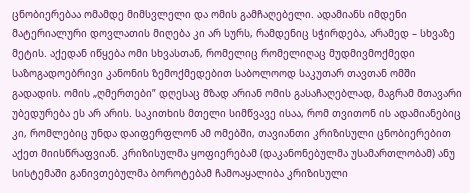ცნობიერებაა ომამდე მიმსვლელი და ომის გამჩაღებელი. ადამიანს იმდენი მატერიალური დოვლათის მიღება კი არ სურს, რამდენიც სჭირდება, არამედ – სხვაზე მეტის. აქედან იწყება ომი სხვასთან, რომელიც რომელიღაც მუდმივმოქმედი საზოგადოებრივი კანონის ზემოქმედებით საბოლოოდ საკუთარ თავთან ომში გადადის. ომის „ღმერთები” დღესაც მზად არიან ომის გასაჩაღებლად, მაგრამ მთავარი უბედურება ეს არ არის. საკითხის მთელი სიმწვავე ისაა, რომ თვითონ ის ადამიანებიც კი, რომლებიც უნდა დაიფერფლონ ამ ომებში, თავიანთი კრიზისული ცნობიერებით აქეთ მიისწრაფვიან. კრიზისულმა ყოფიერებამ (დაკანონებულმა უსამართლობამ) ანუ სისტემაში განივთებულმა ბოროტებამ ჩამოაყალიბა კრიზისული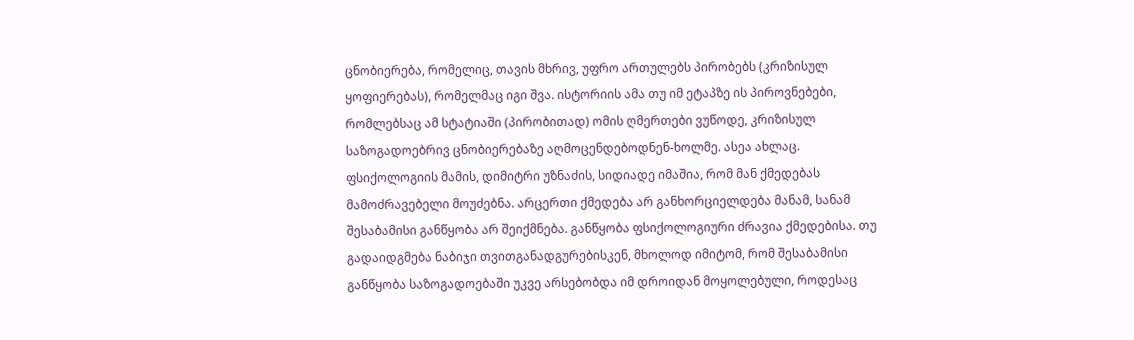ცნობიერება, რომელიც, თავის მხრივ, უფრო ართულებს პირობებს (კრიზისულ ყოფიერებას), რომელმაც იგი შვა. ისტორიის ამა თუ იმ ეტაპზე ის პიროვნებები, რომლებსაც ამ სტატიაში (პირობითად) ომის ღმერთები ვუწოდე, კრიზისულ საზოგადოებრივ ცნობიერებაზე აღმოცენდებოდნენ-ხოლმე. ასეა ახლაც. ფსიქოლოგიის მამის, დიმიტრი უზნაძის, სიდიადე იმაშია, რომ მან ქმედებას მამოძრავებელი მოუძებნა. არცერთი ქმედება არ განხორციელდება მანამ, სანამ შესაბამისი განწყობა არ შეიქმნება. განწყობა ფსიქოლოგიური ძრავია ქმედებისა. თუ გადაიდგმება ნაბიჯი თვითგანადგურებისკენ, მხოლოდ იმიტომ, რომ შესაბამისი განწყობა საზოგადოებაში უკვე არსებობდა იმ დროიდან მოყოლებული, როდესაც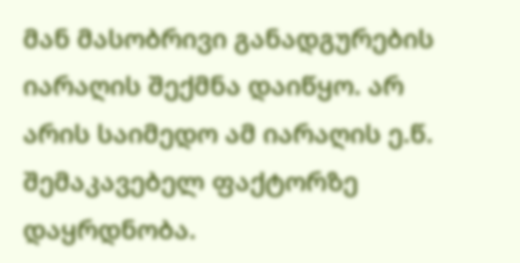მან მასობრივი განადგურების იარაღის შექმნა დაიწყო. არ არის საიმედო ამ იარაღის ე.წ. შემაკავებელ ფაქტორზე დაყრდნობა.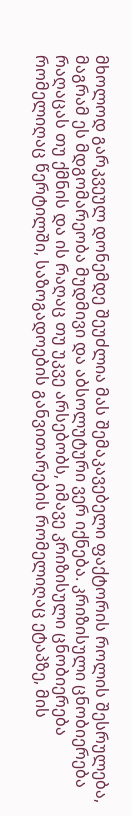მხოლოდ გარკვეულ დონემდე შეუძლია მას შემაკავებელი ფაქტორის როლის შესრულება, მაგრამ ეს მდგომარეობა მუდმივი და აბსოლუტური ვერ იქნება. კრიზისული ცნობიერება რაღაცას თუ ქმნის და ის რაღაც თუ უკვე არსებობს, იმავე კრიზისული ცნობიერება რომელიღაც წერტილში, საზოგადოების განვითარების რომელიღაც ეტაპზე, მის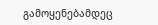გამოყენებამდეც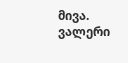მივა.
ვალერი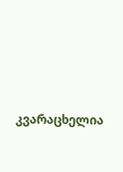კვარაცხელია